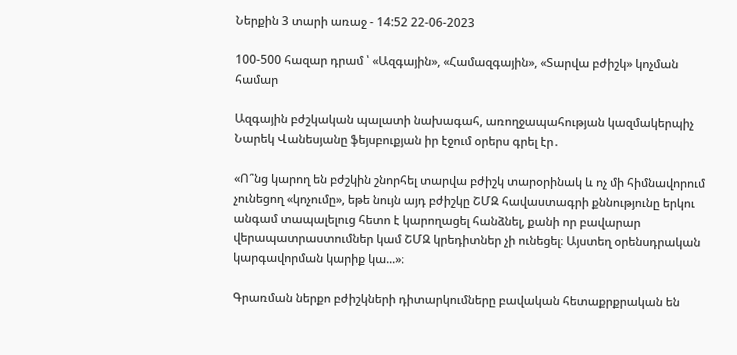Ներքին 3 տարի առաջ - 14:52 22-06-2023

100-500 հազար դրամ ՝ «Ազգային», «Համազգային», «Տարվա բժիշկ» կոչման համար

Ազգային բժշկական պալատի նախագահ, առողջապահության կազմակերպիչ Նարեկ Վանեսյանը ֆեյսբուքյան իր էջում օրերս գրել էր․

«Ո՞նց կարող են բժշկին շնորհել տարվա բժիշկ տարօրինակ և ոչ մի հիմնավորում չունեցող «կոչումը», եթե նույն այդ բժիշկը ՇՄԶ հավաստագրի քննությունը երկու անգամ տապալելուց հետո է կարողացել հանձնել, քանի որ բավարար վերապատրաստումներ կամ ՇՄԶ կրեդիտներ չի ունեցել։ Այստեղ օրենսդրական կարգավորման կարիք կա...»։

Գրառման ներքո բժիշկների դիտարկումները բավական հետաքրքրական են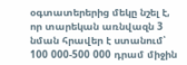օգտատերերից մեկը նշել է, որ տարեկան առնվազն 3 նման հրավեր է ստանում՝ 100 000-500 000 դրամ միջին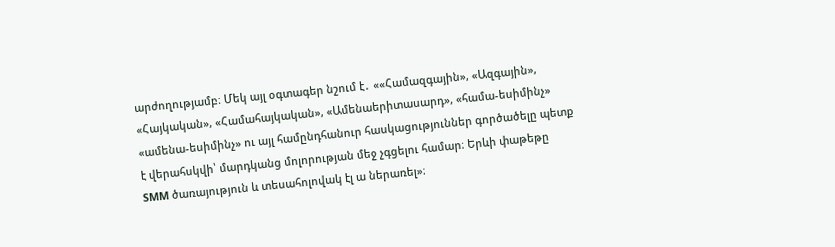արժողությամբ։ Մեկ այլ օգտագեր նշում է․ ««Համազգային», «Ազգային», «Հայկական», «Համահայկական», «Ամենաերիտասարդ», «համա-եսիմինչ» «ամենա-եսիմինչ» ու այլ համընդհանուր հասկացություններ գործածելը պետք է վերահսկվի՝ մարդկանց մոլորության մեջ չգցելու համար։ Երևի փաթեթը SMM ծառայություն և տեսահոլովակ էլ ա ներառել»։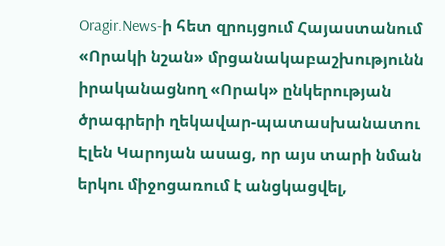Oragir.News-ի հետ զրույցում Հայաստանում «Որակի նշան» մրցանակաբաշխությունն իրականացնող «Որակ» ընկերության ծրագրերի ղեկավար-պատասխանատու Էլեն Կարոյան ասաց, որ այս տարի նման երկու միջոցառում է անցկացվել,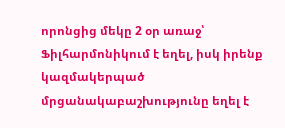որոնցից մեկը 2 օր առաջ՝ Ֆիլհարմոնիկում է եղել, իսկ իրենք կազմակերպած մրցանակաբաշխությունը եղել է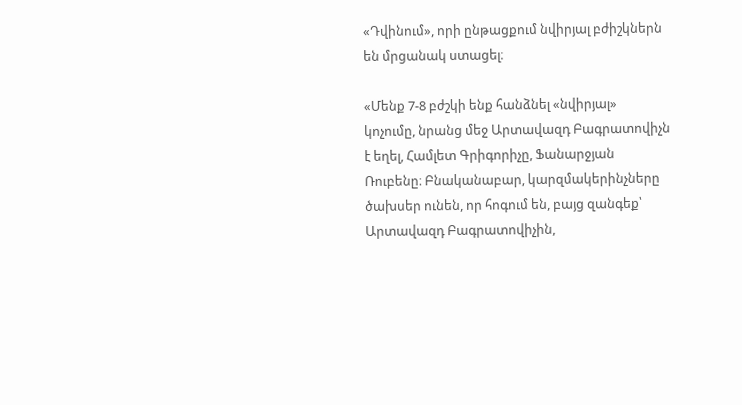«Դվինում», որի ընթացքում նվիրյալ բժիշկներն են մրցանակ ստացել։

«Մենք 7-8 բժշկի ենք հանձնել «նվիրյալ» կոչումը, նրանց մեջ Արտավազդ Բագրատովիչն է եղել, Համլետ Գրիգորիչը, Ֆանարջյան Ռուբենը։ Բնականաբար, կարզմակերինչները ծախսեր ունեն, որ հոգում են, բայց զանգեք՝ Արտավազդ Բագրատովիչին,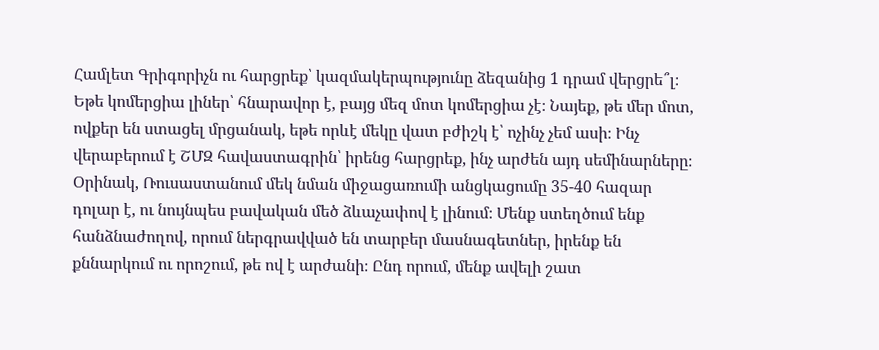Համլետ Գրիգորիչն ու հարցրեք՝ կազմակերպությունը ձեզանից 1 դրամ վերցրե՞լ։ Եթե կոմերցիա լիներ՝ հնարավոր է, բայց մեզ մոտ կոմերցիա չէ։ Նայեք, թե մեր մոտ, ովքեր են ստացել մրցանակ, եթե որևէ մեկը վատ բժիշկ է՝ ոչինչ չեմ ասի։ Ինչ վերաբերում է ՇՄԶ հավաստագրին՝ իրենց հարցրեք, ինչ արժեն այդ սեմինարները։ Օրինակ, Ռուսաստանում մեկ նման միջացառումի անցկացումը 35-40 հազար դոլար է, ու նույնպես բավական մեծ ձևաչափով է լինում։ Մենք ստեղծում ենք հանձնաժողով, որում ներգրավված են տարբեր մասնագետներ, իրենք են քննարկում ու որոշում, թե ով է արժանի։ Ընդ որում, մենք ավելի շատ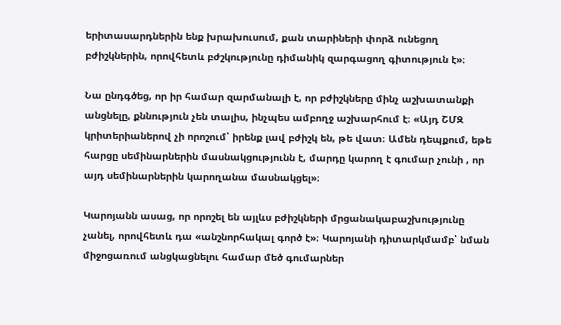երիտասարդներին ենք խրախուսում, քան տարիների փորձ ունեցող բժիշկներին, որովհետև բժշկությունը դիմանիկ զարգացող գիտություն է»։

Նա ընդգծեց, որ իր համար զարմանալի է, որ բժիշկները մինչ աշխատանքի անցնելը, քննություն չեն տալիս, ինչպես ամբողջ աշխարհում է։ «Այդ ՇՄԶ կրիտերիաներով չի որոշում՝ իրենք լավ բժիշկ են, թե վատ։ Ամեն դեպքում, եթե հարցը սեմինարներին մասնակցությունն է, մարդը կարող է գումար չունի , որ այդ սեմինարներին կարողանա մասնակցել»։

Կարոյանն ասաց, որ որոշել են այլևս բժիշկների մրցանակաբաշխությունը չանել, որովհետև դա «անշնորհակալ գործ է»։ Կարոյանի դիտարկմամբ՝ նման միջոցառում անցկացնելու համար մեծ գումարներ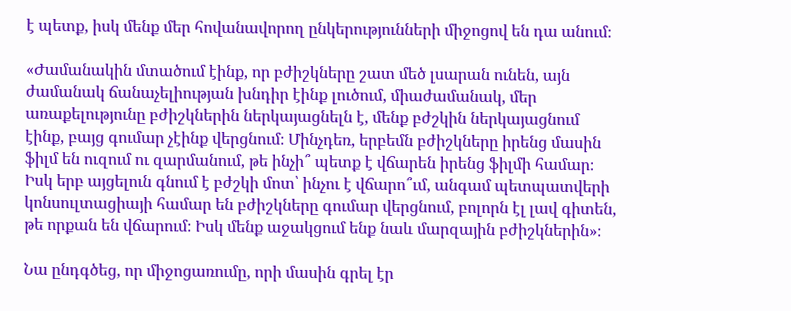է պետք, իսկ մենք մեր հովանավորող ընկերությունների միջոցով են դա անում։

«Ժամանակին մտածում էինք, որ բժիշկները շատ մեծ լսարան ունեն, այն ժամանակ ճանաչելիության խնդիր էինք լուծում, միաժամանակ, մեր առաքելությունը բժիշկներին ներկայացնելն է, մենք բժշկին ներկայացնում էինք, բայց գումար չէինք վերցնում։ Մինչդեռ, երբեմն բժիշկները իրենց մասին ֆիլմ են ուզում ու զարմանում, թե ինչի՞ պետք է վճարեն իրենց ֆիլմի համար։ Իսկ երբ այցելուն գնում է բժշկի մոտ՝ ինչու է վճարո՞ւմ, անգամ պետպատվերի կոնսուլտացիայի համար են բժիշկները գումար վերցնում, բոլորն էլ լավ գիտեն, թե որքան են վճարում։ Իսկ մենք աջակցում ենք նաև մարզային բժիշկներին»։

Նա ընդգծեց, որ միջոցառումը, որի մասին գրել էր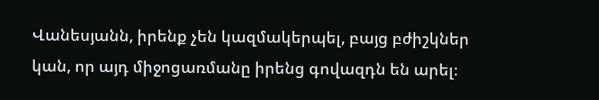Վանեսյանն, իրենք չեն կազմակերպել, բայց բժիշկներ կան, որ այդ միջոցառմանը իրենց գովազդն են արել։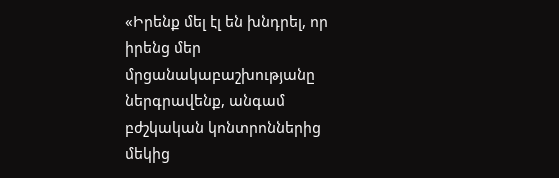«Իրենք մել էլ են խնդրել, որ իրենց մեր մրցանակաբաշխությանը ներգրավենք, անգամ բժշկական կոնտրոններից մեկից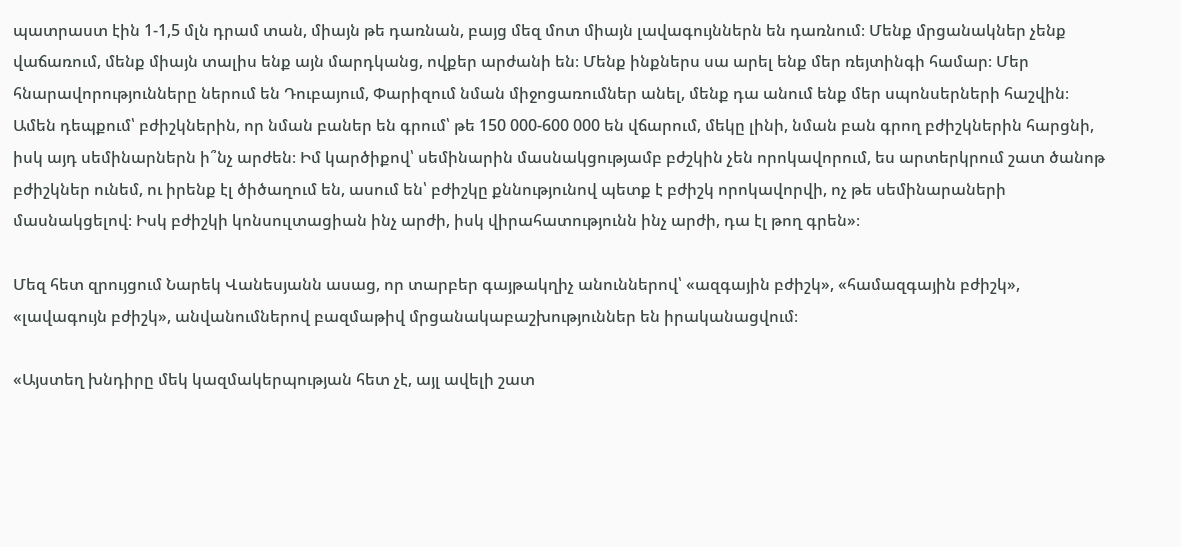պատրաստ էին 1-1,5 մլն դրամ տան, միայն թե դառնան, բայց մեզ մոտ միայն լավագույններն են դառնում։ Մենք մրցանակներ չենք վաճառում, մենք միայն տալիս ենք այն մարդկանց, ովքեր արժանի են։ Մենք ինքներս սա արել ենք մեր ռեյտինգի համար։ Մեր հնարավորությունները ներում են Դուբայում, Փարիզում նման միջոցառումներ անել, մենք դա անում ենք մեր սպոնսերների հաշվին։ Ամեն դեպքում՝ բժիշկներին, որ նման բաներ են գրում՝ թե 150 000-600 000 են վճարում, մեկը լինի, նման բան գրող բժիշկներին հարցնի, իսկ այդ սեմինարներն ի՞նչ արժեն։ Իմ կարծիքով՝ սեմինարին մասնակցությամբ բժշկին չեն որոկավորում, ես արտերկրում շատ ծանոթ բժիշկներ ունեմ, ու իրենք էլ ծիծաղում են, ասում են՝ բժիշկը քննությունով պետք է բժիշկ որոկավորվի, ոչ թե սեմինարաների մասնակցելով։ Իսկ բժիշկի կոնսուլտացիան ինչ արժի, իսկ վիրահատությունն ինչ արժի, դա էլ թող գրեն»։

Մեզ հետ զրույցում Նարեկ Վանեսյանն ասաց, որ տարբեր գայթակղիչ անուններով՝ «ազգային բժիշկ», «համազգային բժիշկ», «լավագույն բժիշկ», անվանումներով բազմաթիվ մրցանակաբաշխություններ են իրականացվում։

«Այստեղ խնդիրը մեկ կազմակերպության հետ չէ, այլ ավելի շատ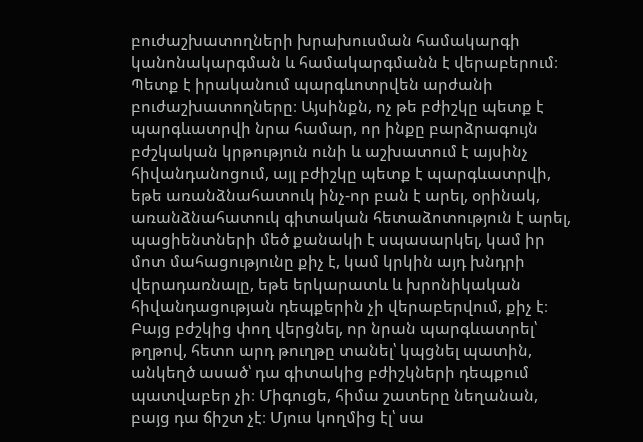բուժաշխատողների խրախուսման համակարգի կանոնակարգման և համակարգմանն է վերաբերում։ Պետք է իրականում պարգևոտրվեն արժանի բուժաշխատողները։ Այսինքն, ոչ թե բժիշկը պետք է պարգևատրվի նրա համար, որ ինքը բարձրագույն բժշկական կրթություն ունի և աշխատում է այսինչ հիվանդանոցում, այլ բժիշկը պետք է պարգևատրվի, եթե առանձնահատուկ ինչ-որ բան է արել, օրինակ, առանձնահատուկ գիտական հետաձոտություն է արել, պացիենտների մեծ քանակի է սպասարկել, կամ իր մոտ մահացությունը քիչ է, կամ կրկին այդ խնդրի վերադառնալը, եթե երկարատև և խրոնիկական հիվանդացության դեպքերին չի վերաբերվում, քիչ է։ Բայց բժշկից փող վերցնել, որ նրան պարգևատրել՝ թղթով, հետո արդ թուղթը տանել՝ կպցնել պատին, անկեղծ ասած՝ դա գիտակից բժիշկների դեպքում պատվաբեր չի։ Միգուցե, հիմա շատերը նեղանան, բայց դա ճիշտ չէ։ Մյուս կողմից էլ՝ սա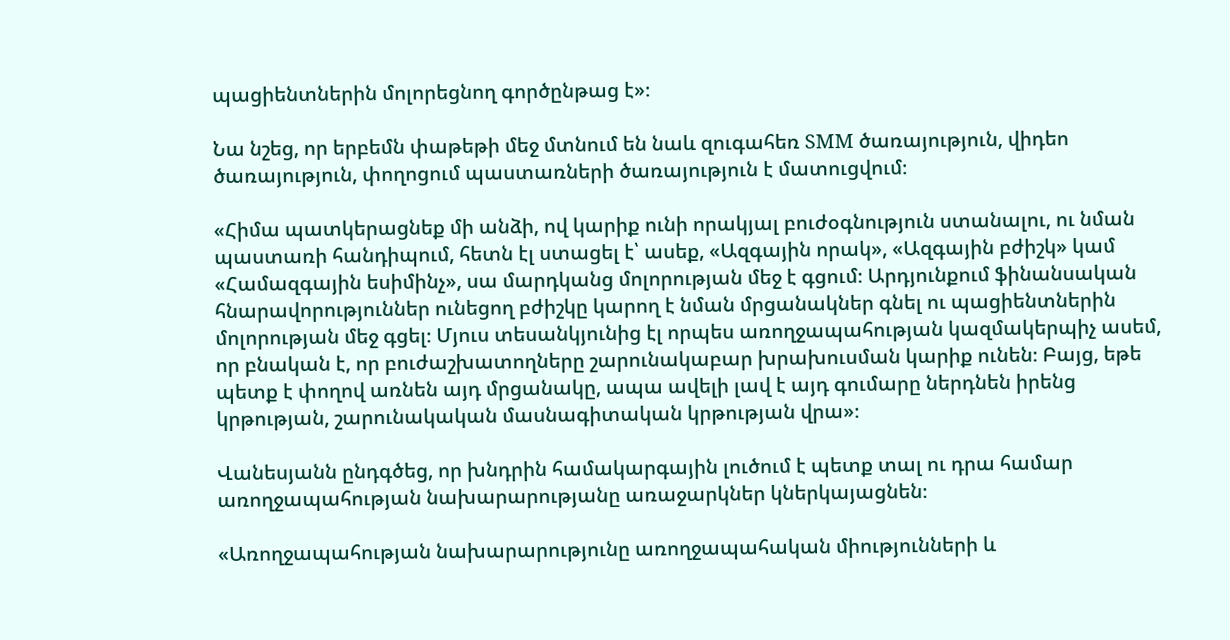պացիենտներին մոլորեցնող գործընթաց է»։

Նա նշեց, որ երբեմն փաթեթի մեջ մտնում են նաև զուգահեռ SMM ծառայություն, վիդեո ծառայություն, փողոցում պաստառների ծառայություն է մատուցվում։

«Հիմա պատկերացնեք մի անձի, ով կարիք ունի որակյալ բուժօգնություն ստանալու, ու նման պաստառի հանդիպում, հետն էլ ստացել է՝ ասեք, «Ազգային որակ», «Ազգային բժիշկ» կամ «Համազգային եսիմինչ», սա մարդկանց մոլորության մեջ է գցում։ Արդյունքում ֆինանսական հնարավորություններ ունեցող բժիշկը կարող է նման մրցանակներ գնել ու պացիենտներին մոլորության մեջ գցել։ Մյուս տեսանկյունից էլ որպես առողջապահության կազմակերպիչ ասեմ, որ բնական է, որ բուժաշխատողները շարունակաբար խրախուսման կարիք ունեն։ Բայց, եթե պետք է փողով առնեն այդ մրցանակը, ապա ավելի լավ է այդ գումարը ներդնեն իրենց կրթության, շարունակական մասնագիտական կրթության վրա»։

Վանեսյանն ընդգծեց, որ խնդրին համակարգային լուծում է պետք տալ ու դրա համար առողջապահության նախարարությանը առաջարկներ կներկայացնեն։

«Առողջապահության նախարարությունը առողջապահական միությունների և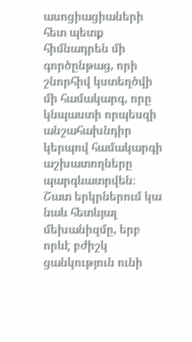ասոցիացիաների հետ պետք հիմնադրեն մի գործընթաց, որի շնորհիվ կստեղծվի մի համակարգ, որը կնպաստի որպեսզի անշահախնդիր կերպով համակարգի աշխատողները պարգևատրվեն։ Շատ երկրներում կա նաև հետևյալ մեխանիզմը, երբ որևէ բժիշկ ցանկություն ունի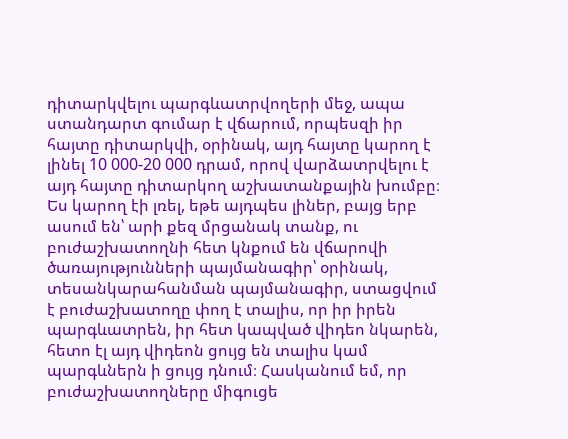դիտարկվելու պարգևատրվողերի մեջ, ապա ստանդարտ գումար է վճարում, որպեսզի իր հայտը դիտարկվի, օրինակ, այդ հայտը կարող է լինել 10 000-20 000 դրամ, որով վարձատրվելու է այդ հայտը դիտարկող աշխատանքային խումբը։ Ես կարող էի լռել, եթե այդպես լիներ, բայց երբ ասում են՝ արի քեզ մրցանակ տանք, ու բուժաշխատողնի հետ կնքում են վճարովի ծառայությունների պայմանագիր՝ օրինակ, տեսանկարահանման պայմանագիր, ստացվում է բուժաշխատողը փող է տալիս, որ իր իրեն պարգևատրեն, իր հետ կապված վիդեո նկարեն, հետո էլ այդ վիդեոն ցույց են տալիս կամ պարգևներն ի ցույց դնում։ Հասկանում եմ, որ բուժաշխատողները միգուցե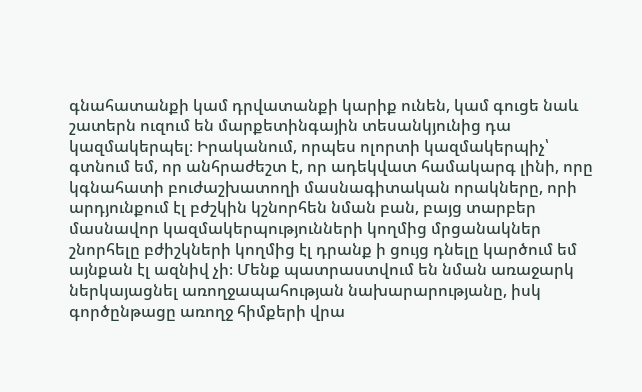գնահատանքի կամ դրվատանքի կարիք ունեն, կամ գուցե նաև շատերն ուզում են մարքետինգային տեսանկյունից դա կազմակերպել։ Իրականում, որպես ոլորտի կազմակերպիչ՝ գտնում եմ, որ անհրաժեշտ է, որ ադեկվատ համակարգ լինի, որը կգնահատի բուժաշխատողի մասնագիտական որակները, որի արդյունքում էլ բժշկին կշնորհեն նման բան, բայց տարբեր մասնավոր կազմակերպությունների կողմից մրցանակներ շնորհելը բժիշկների կողմից էլ դրանք ի ցույց դնելը կարծում եմ այնքան էլ ազնիվ չի։ Մենք պատրաստվում են նման առաջարկ ներկայացնել առողջապահության նախարարությանը, իսկ գործընթացը առողջ հիմքերի վրա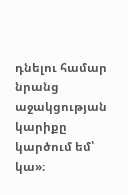դնելու համար նրանց աջակցության կարիքը կարծում եմ՝ կա»։